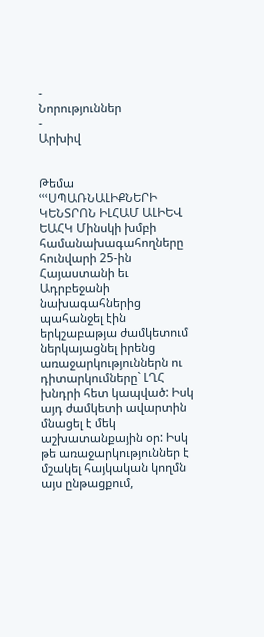-
Նորություններ
-
Արխիվ


Թեմա
ՙՙՙՍՊԱՌՆԱԼԻՔՆԵՐԻ ԿԵՆՏՐՈՆ ԻԼՀԱՄ ԱԼԻԵՎ
ԵԱՀԿ Մինսկի խմբի համանախագահողները հունվարի 25-ին Հայաստանի եւ Ադրբեջանի նախագահներից պահանջել էին երկշաբաթյա ժամկետում ներկայացնել իրենց առաջարկություններն ու դիտարկումները` ԼՂՀ խնդրի հետ կապված: Իսկ այդ ժամկետի ավարտին մնացել է մեկ աշխատանքային օր: Իսկ թե առաջարկություններ է մշակել հայկական կողմն այս ընթացքում,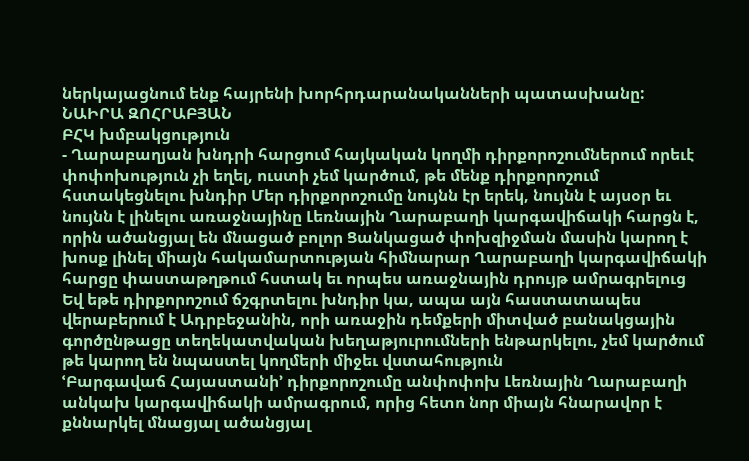ներկայացնում ենք հայրենի խորհրդարանականների պատասխանը:
ՆԱԻՐԱ ԶՈՀՐԱԲՅԱՆ
ԲՀԿ խմբակցություն
- Ղարաբաղյան խնդրի հարցում հայկական կողմի դիրքորոշումներում որեւէ փոփոխություն չի եղել, ուստի չեմ կարծում, թե մենք դիրքորոշում հստակեցնելու խնդիր Մեր դիրքորոշումը նույնն էր երեկ, նույնն է այսօր եւ նույնն է լինելու առաջնայինը Լեռնային Ղարաբաղի կարգավիճակի հարցն է, որին ածանցյալ են մնացած բոլոր Ցանկացած փոխզիջման մասին կարող է խոսք լինել միայն հակամարտության հիմնարար Ղարաբաղի կարգավիճակի հարցը փաստաթղթում հստակ եւ որպես առաջնային դրույթ ամրագրելուց
Եվ եթե դիրքորոշում ճշգրտելու խնդիր կա, ապա այն հաստատապես վերաբերում է Ադրբեջանին, որի առաջին դեմքերի միտված բանակցային գործընթացը տեղեկատվական խեղաթյուրումների ենթարկելու, չեմ կարծում թե կարող են նպաստել կողմերի միջեւ վստահություն
ՙԲարգավաճ Հայաստանի՚ դիրքորոշումը անփոփոխ Լեռնային Ղարաբաղի անկախ կարգավիճակի ամրագրում, որից հետո նոր միայն հնարավոր է քննարկել մնացյալ ածանցյալ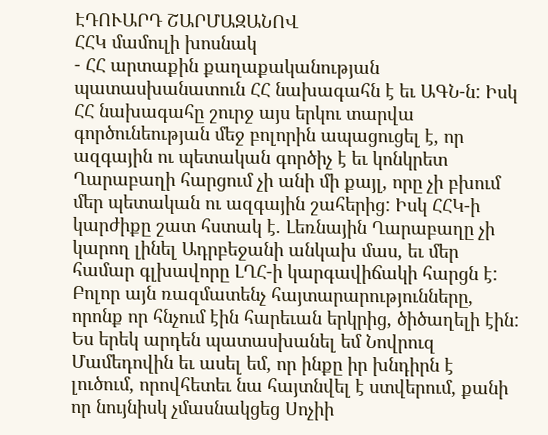ԷԴՈՒԱՐԴ ՇԱՐՄԱԶԱՆՈՎ
ՀՀԿ մամուլի խոսնակ
- ՀՀ արտաքին քաղաքականության պատասխանատուն ՀՀ նախագահն է եւ ԱԳՆ-ն: Իսկ ՀՀ նախագահը շուրջ այս երկու տարվա գործունեության մեջ բոլորին ապացուցել է, որ ազգային ու պետական գործիչ է եւ կոնկրետ Ղարաբաղի հարցում չի անի մի քայլ, որը չի բխում մեր պետական ու ազգային շահերից: Իսկ ՀՀԿ-ի կարժիքը շատ հստակ է. Լեռնային Ղարաբաղը չի կարող լինել Ադրբեջանի անկախ մաս, եւ մեր համար գլխավորը ԼՂՀ-ի կարգավիճակի հարցն է: Բոլոր այն ռազմատենչ հայտարարությունները, որոնք որ հնչում էին հարեւան երկրից, ծիծաղելի էին: Ես երեկ արդեն պատասխանել եմ Նովրուզ Մամեդովին եւ ասել եմ, որ ինքը իր խնդիրն է լուծում, որովհետեւ նա հայտնվել է ստվերում, քանի որ նույնիսկ չմասնակցեց Սոչիի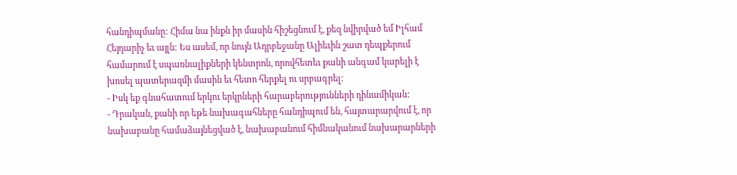հանդիպմանը: Հիմա նա ինքն իր մասին հիշեցնում է, քեզ նվիրված եմ Իլհամ Հեյդարիչ եւ այլն: Ես ասեմ, որ նույն Ադրբեջանը Ալիեւին շատ դեպքերում համարում է սպառնալիքների կենտրոն, որովհետեւ քանի անգամ կարելի է խոսել պատերազմի մասին եւ հետո հերքել ու սրբագրել:
- Իսկ եք գնահատում երկու երկրների հարաբերությունների դինամիկան:
- Դրական, քանի որ եթե նախագահները հանդիպում են, հայտարարվում է, որ նախաբանը համաձայնեցված է, նախաբանում հիմնականում նախարարների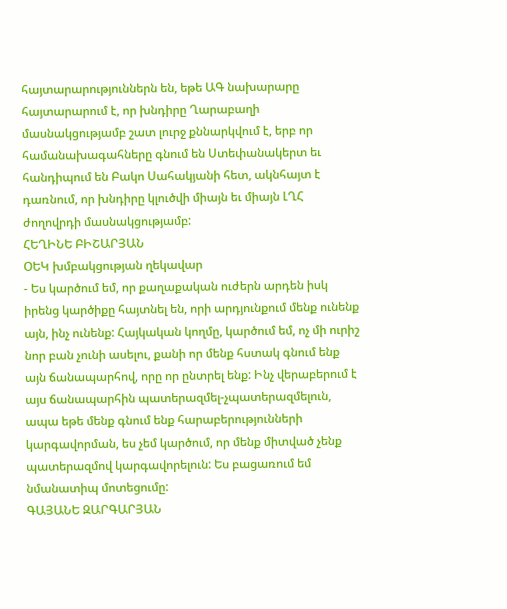հայտարարություններն են, եթե ԱԳ նախարարը հայտարարում է, որ խնդիրը Ղարաբաղի մասնակցությամբ շատ լուրջ քննարկվում է, երբ որ համանախագահները գնում են Ստեփանակերտ եւ հանդիպում են Բակո Սահակյանի հետ, ակնհայտ է դառնում, որ խնդիրը կլուծվի միայն եւ միայն ԼՂՀ ժողովրդի մասնակցությամբ:
ՀԵՂԻՆԵ ԲԻՇԱՐՅԱՆ
ՕԵԿ խմբակցության ղեկավար
- Ես կարծում եմ, որ քաղաքական ուժերն արդեն իսկ իրենց կարծիքը հայտնել են, որի արդյունքում մենք ունենք այն, ինչ ունենք: Հայկական կողմը, կարծում եմ, ոչ մի ուրիշ նոր բան չունի ասելու, քանի որ մենք հստակ գնում ենք այն ճանապարհով, որը որ ընտրել ենք: Ինչ վերաբերում է այս ճանապարհին պատերազմել-չպատերազմելուն, ապա եթե մենք գնում ենք հարաբերությունների կարգավորման, ես չեմ կարծում, որ մենք միտված չենք պատերազմով կարգավորելուն: Ես բացառում եմ նմանատիպ մոտեցումը:
ԳԱՅԱՆԵ ԶԱՐԳԱՐՅԱՆ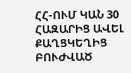ՀՀ-ՈՒՄ ԿԱՆ 30 ՀԱԶԱՐԻՑ ԱՎԵԼ ՔԱՂՑԿԵՂԻՑ ԲՈՒԺՎԱԾ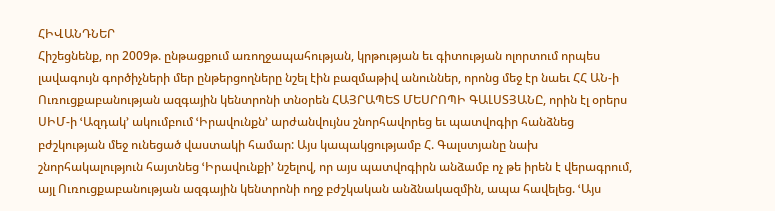ՀԻՎԱՆԴՆԵՐ
Հիշեցնենք, որ 2009թ. ընթացքում առողջապահության, կրթության եւ գիտության ոլորտում որպես լավագույն գործիչների մեր ընթերցողները նշել էին բազմաթիվ անուններ, որոնց մեջ էր նաեւ ՀՀ ԱՆ-ի Ուռուցքաբանության ազգային կենտրոնի տնօրեն ՀԱՅՐԱՊԵՏ ՄԵՍՐՈՊԻ ԳԱԼՍՏՅԱՆԸ, որին էլ օրերս ՍԻՄ-ի ՙԱզդակ՚ ակումբում ՙԻրավունքն՚ արժանվույնս շնորհավորեց եւ պատվոգիր հանձնեց բժշկության մեջ ունեցած վաստակի համար: Այս կապակցությամբ Հ. Գալստյանը նախ շնորհակալություն հայտնեց ՙԻրավունքի՚ նշելով, որ այս պատվոգիրն անձամբ ոչ թե իրեն է վերագրում, այլ Ուռուցքաբանության ազգային կենտրոնի ողջ բժշկական անձնակազմին, ապա հավելեց. ՙԱյս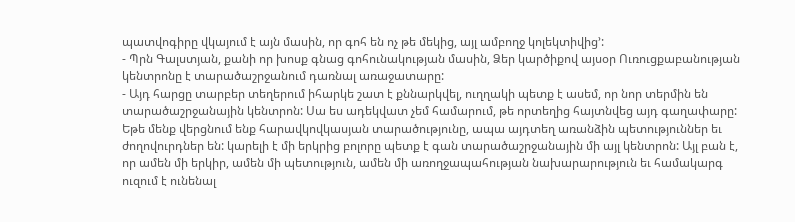պատվոգիրը վկայում է այն մասին, որ գոհ են ոչ թե մեկից, այլ ամբողջ կոլեկտիվից՚:
- Պրն Գալստյան, քանի որ խոսք գնաց գոհունակության մասին, Ձեր կարծիքով այսօր Ուռուցքաբանության կենտրոնը է տարածաշրջանում դառնալ առաջատարը:
- Այդ հարցը տարբեր տեղերում իհարկե շատ է քննարկվել, ուղղակի պետք է ասեմ, որ նոր տերմին են տարածաշրջանային կենտրոն: Սա ես ադեկվատ չեմ համարում, թե որտեղից հայտնվեց այդ գաղափարը: Եթե մենք վերցնում ենք հարավկովկասյան տարածությունը, ապա այդտեղ առանձին պետություններ եւ ժողովուրդներ են: կարելի է մի երկրից բոլորը պետք է գան տարածաշրջանային մի այլ կենտրոն: Այլ բան է, որ ամեն մի երկիր, ամեն մի պետություն, ամեն մի առողջապահության նախարարություն եւ համակարգ ուզում է ունենալ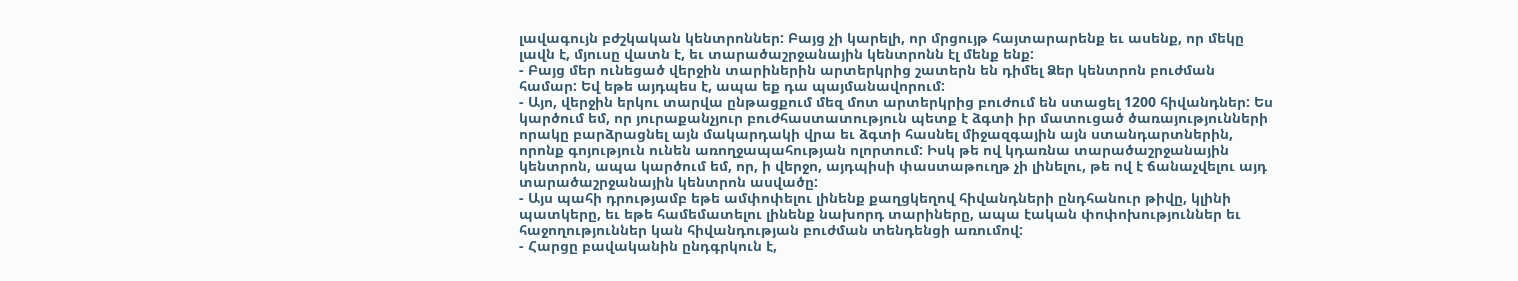լավագույն բժշկական կենտրոններ: Բայց չի կարելի, որ մրցույթ հայտարարենք եւ ասենք, որ մեկը լավն է, մյուսը վատն է, եւ տարածաշրջանային կենտրոնն էլ մենք ենք:
- Բայց մեր ունեցած վերջին տարիներին արտերկրից շատերն են դիմել Ձեր կենտրոն բուժման համար: Եվ եթե այդպես է, ապա եք դա պայմանավորում:
- Այո, վերջին երկու տարվա ընթացքում մեզ մոտ արտերկրից բուժում են ստացել 1200 հիվանդներ: Ես կարծում եմ, որ յուրաքանչյուր բուժհաստատություն պետք է ձգտի իր մատուցած ծառայությունների որակը բարձրացնել այն մակարդակի վրա եւ ձգտի հասնել միջազգային այն ստանդարտներին, որոնք գոյություն ունեն առողջապահության ոլորտում: Իսկ թե ով կդառնա տարածաշրջանային կենտրոն, ապա կարծում եմ, որ, ի վերջո, այդպիսի փաստաթուղթ չի լինելու, թե ով է ճանաչվելու այդ տարածաշրջանային կենտրոն ասվածը:
- Այս պահի դրությամբ եթե ամփոփելու լինենք քաղցկեղով հիվանդների ընդհանուր թիվը, կլինի պատկերը, եւ եթե համեմատելու լինենք նախորդ տարիները, ապա էական փոփոխություններ եւ հաջողություններ կան հիվանդության բուժման տենդենցի առումով:
- Հարցը բավականին ընդգրկուն է,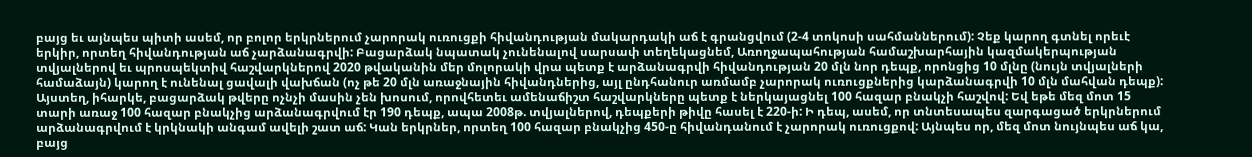բայց եւ այնպես պիտի ասեմ, որ բոլոր երկրներում չարորակ ուռուցքի հիվանդության մակարդակի աճ է գրանցվում (2-4 տոկոսի սահմաններում): Չեք կարող գտնել որեւէ երկիր, որտեղ հիվանդության աճ չարձանագրվի: Բացարձակ նպատակ չունենալով սարսափ տեղեկացնեմ, Առողջապահության համաշխարհային կազմակերպության տվյալներով եւ պրոսպեկտիվ հաշվարկներով 2020 թվականին մեր մոլորակի վրա պետք է արձանագրվի հիվանդության 20 մլն նոր դեպք, որոնցից 10 մլնը (նույն տվյալների համաձայն) կարող է ունենալ ցավալի վախճան (ոչ թե 20 մլն առաջնային հիվանդներից, այլ ընդհանուր առմամբ չարորակ ուռուցքներից կարձանագրվի 10 մլն մահվան դեպք): Այստեղ, իհարկե, բացարձակ թվերը ոչնչի մասին չեն խոսում, որովհետեւ ամենաճիշտ հաշվարկները պետք է ներկայացնել 100 հազար բնակչի հաշվով: Եվ եթե մեզ մոտ 15 տարի առաջ 100 հազար բնակչից արձանագրվում էր 190 դեպք, ապա 2008թ. տվյալներով, դեպքերի թիվը հասել է 220-ի: Ի դեպ, ասեմ, որ տնտեսապես զարգացած երկրներում արձանագրվում է կրկնակի անգամ ավելի շատ աճ: Կան երկրներ, որտեղ 100 հազար բնակչից 450-ը հիվանդանում է չարորակ ուռուցքով: Այնպես որ, մեզ մոտ նույնպես աճ կա, բայց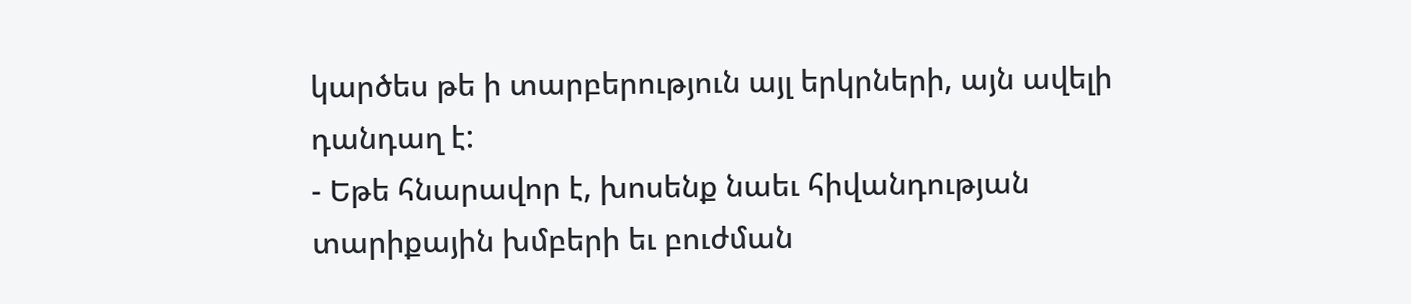կարծես թե ի տարբերություն այլ երկրների, այն ավելի դանդաղ է:
- Եթե հնարավոր է, խոսենք նաեւ հիվանդության տարիքային խմբերի եւ բուժման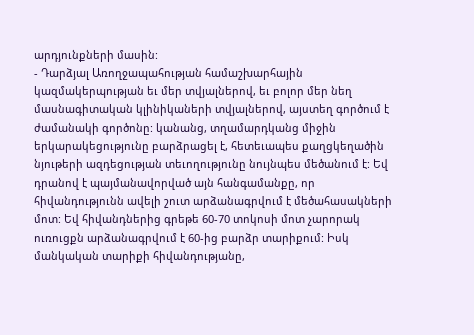արդյունքների մասին:
- Դարձյալ Առողջապահության համաշխարհային կազմակերպության եւ մեր տվյալներով, եւ բոլոր մեր նեղ մասնագիտական կլինիկաների տվյալներով, այստեղ գործում է ժամանակի գործոնը: կանանց, տղամարդկանց միջին երկարակեցությունը բարձրացել է, հետեւապես քաղցկեղածին նյութերի ազդեցության տեւողությունը նույնպես մեծանում է: Եվ դրանով է պայմանավորված այն հանգամանքը, որ հիվանդությունն ավելի շուտ արձանագրվում է մեծահասակների մոտ: Եվ հիվանդներից գրեթե 60-70 տոկոսի մոտ չարորակ ուռուցքն արձանագրվում է 60-ից բարձր տարիքում: Իսկ մանկական տարիքի հիվանդությանը,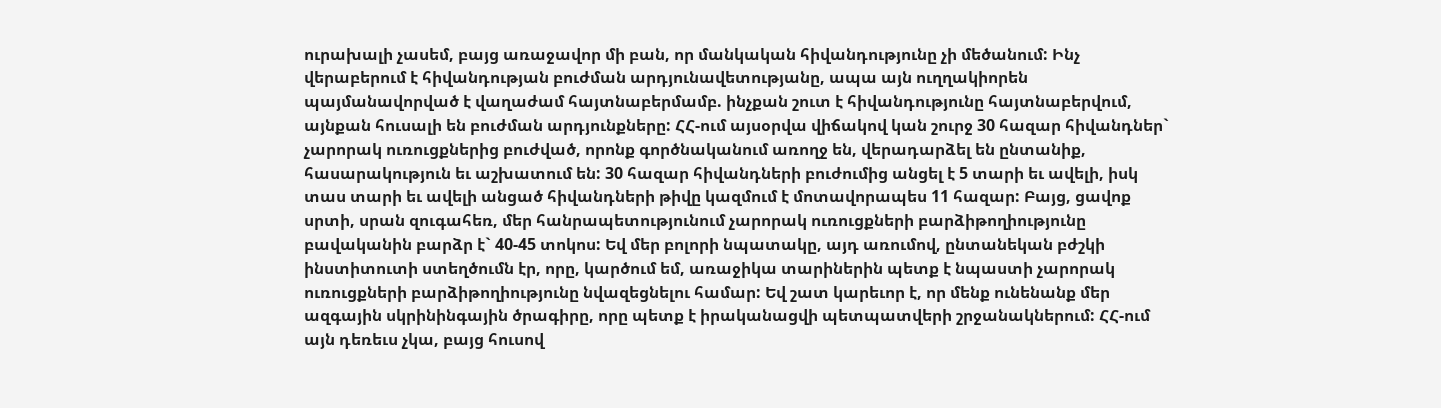ուրախալի չասեմ, բայց առաջավոր մի բան, որ մանկական հիվանդությունը չի մեծանում: Ինչ վերաբերում է հիվանդության բուժման արդյունավետությանը, ապա այն ուղղակիորեն պայմանավորված է վաղաժամ հայտնաբերմամբ. ինչքան շուտ է հիվանդությունը հայտնաբերվում, այնքան հուսալի են բուժման արդյունքները: ՀՀ-ում այսօրվա վիճակով կան շուրջ 30 հազար հիվանդներ` չարորակ ուռուցքներից բուժված, որոնք գործնականում առողջ են, վերադարձել են ընտանիք, հասարակություն եւ աշխատում են: 30 հազար հիվանդների բուժումից անցել է 5 տարի եւ ավելի, իսկ տաս տարի եւ ավելի անցած հիվանդների թիվը կազմում է մոտավորապես 11 հազար: Բայց, ցավոք սրտի, սրան զուգահեռ, մեր հանրապետությունում չարորակ ուռուցքների բարձիթողիությունը բավականին բարձր է` 40-45 տոկոս: Եվ մեր բոլորի նպատակը, այդ առումով, ընտանեկան բժշկի ինստիտուտի ստեղծումն էր, որը, կարծում եմ, առաջիկա տարիներին պետք է նպաստի չարորակ ուռուցքների բարձիթողիությունը նվազեցնելու համար: Եվ շատ կարեւոր է, որ մենք ունենանք մեր ազգային սկրինինգային ծրագիրը, որը պետք է իրականացվի պետպատվերի շրջանակներում: ՀՀ-ում այն դեռեւս չկա, բայց հուսով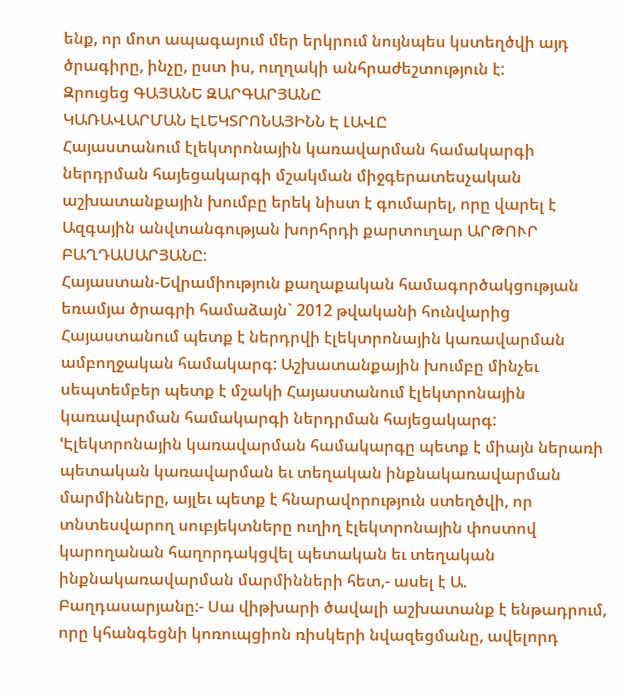ենք, որ մոտ ապագայում մեր երկրում նույնպես կստեղծվի այդ ծրագիրը, ինչը, ըստ իս, ուղղակի անհրաժեշտություն է:
Զրուցեց ԳԱՅԱՆԵ ԶԱՐԳԱՐՅԱՆԸ
ԿԱՌԱՎԱՐՄԱՆ ԷԼԵԿՏՐՈՆԱՅԻՆՆ Է ԼԱՎԸ
Հայաստանում էլեկտրոնային կառավարման համակարգի ներդրման հայեցակարգի մշակման միջգերատեսչական աշխատանքային խումբը երեկ նիստ է գումարել, որը վարել է Ազգային անվտանգության խորհրդի քարտուղար ԱՐԹՈՒՐ ԲԱՂԴԱՍԱՐՅԱՆԸ:
Հայաստան-Եվրամիություն քաղաքական համագործակցության եռամյա ծրագրի համաձայն` 2012 թվականի հունվարից Հայաստանում պետք է ներդրվի էլեկտրոնային կառավարման ամբողջական համակարգ: Աշխատանքային խումբը մինչեւ սեպտեմբեր պետք է մշակի Հայաստանում էլեկտրոնային կառավարման համակարգի ներդրման հայեցակարգ:
ՙԷլեկտրոնային կառավարման համակարգը պետք է միայն ներառի պետական կառավարման եւ տեղական ինքնակառավարման մարմինները, այլեւ պետք է հնարավորություն ստեղծվի, որ տնտեսվարող սուբյեկտները ուղիղ էլեկտրոնային փոստով կարողանան հաղորդակցվել պետական եւ տեղական ինքնակառավարման մարմինների հետ,- ասել է Ա. Բաղդասարյանը:- Սա վիթխարի ծավալի աշխատանք է ենթադրում, որը կհանգեցնի կոռուպցիոն ռիսկերի նվազեցմանը, ավելորդ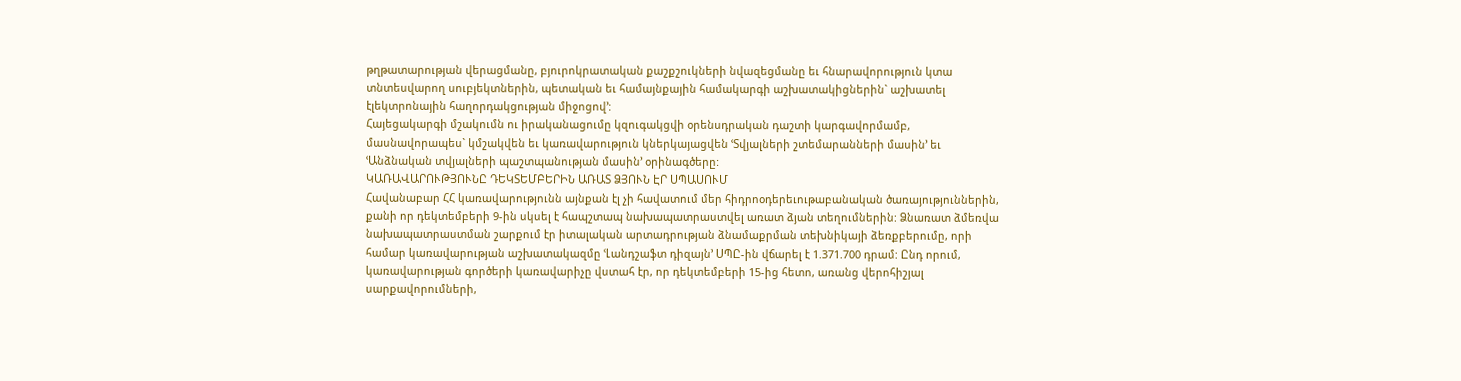թղթատարության վերացմանը, բյուրոկրատական քաշքշուկների նվազեցմանը եւ հնարավորություն կտա տնտեսվարող սուբյեկտներին, պետական եւ համայնքային համակարգի աշխատակիցներին` աշխատել էլեկտրոնային հաղորդակցության միջոցով՚:
Հայեցակարգի մշակումն ու իրականացումը կզուգակցվի օրենսդրական դաշտի կարգավորմամբ, մասնավորապես` կմշակվեն եւ կառավարություն կներկայացվեն ՙՏվյալների շտեմարանների մասին՚ եւ ՙԱնձնական տվյալների պաշտպանության մասին՚ օրինագծերը:
ԿԱՌԱՎԱՐՈՒԹՅՈՒՆԸ ԴԵԿՏԵՄԲԵՐԻՆ ԱՌԱՏ ՁՅՈՒՆ ԷՐ ՍՊԱՍՈՒՄ
Հավանաբար ՀՀ կառավարությունն այնքան էլ չի հավատում մեր հիդրոօդերեւութաբանական ծառայություններին, քանի որ դեկտեմբերի 9-ին սկսել է հապշտապ նախապատրաստվել առատ ձյան տեղումներին: Ձնառատ ձմեռվա նախապատրաստման շարքում էր իտալական արտադրության ձնամաքրման տեխնիկայի ձեռքբերումը, որի համար կառավարության աշխատակազմը ՙԼանդշաֆտ դիզայն՚ ՍՊԸ-ին վճարել է 1.371.700 դրամ: Ընդ որում, կառավարության գործերի կառավարիչը վստահ էր, որ դեկտեմբերի 15-ից հետո, առանց վերոհիշյալ սարքավորումների,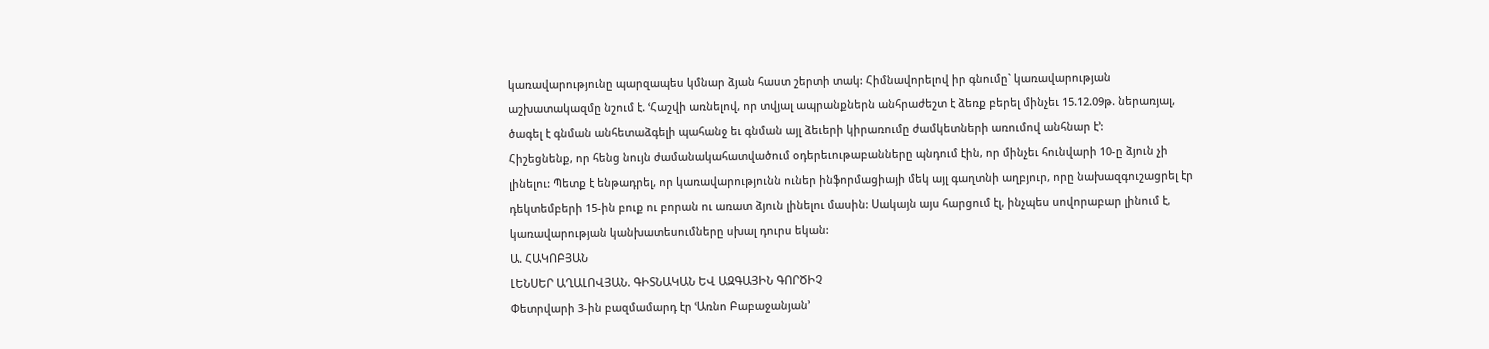կառավարությունը պարզապես կմնար ձյան հաստ շերտի տակ: Հիմնավորելով իր գնումը` կառավարության աշխատակազմը նշում է. ՙՀաշվի առնելով, որ տվյալ ապրանքներն անհրաժեշտ է ձեռք բերել մինչեւ 15.12.09թ. ներառյալ, ծագել է գնման անհետաձգելի պահանջ եւ գնման այլ ձեւերի կիրառումը ժամկետների առումով անհնար է՚:
Հիշեցնենք, որ հենց նույն ժամանակահատվածում օդերեւութաբանները պնդում էին, որ մինչեւ հունվարի 10-ը ձյուն չի լինելու: Պետք է ենթադրել, որ կառավարությունն ուներ ինֆորմացիայի մեկ այլ գաղտնի աղբյուր, որը նախազգուշացրել էր դեկտեմբերի 15-ին բուք ու բորան ու առատ ձյուն լինելու մասին: Սակայն այս հարցում էլ, ինչպես սովորաբար լինում է, կառավարության կանխատեսումները սխալ դուրս եկան:
Ա. ՀԱԿՈԲՅԱՆ
ԼԵՆՍԵՐ ԱՂԱԼՈՎՅԱՆ. ԳԻՏՆԱԿԱՆ ԵՎ ԱԶԳԱՅԻՆ ԳՈՐԾԻՉ
Փետրվարի 3-ին բազմամարդ էր ՙԱռնո Բաբաջանյան՚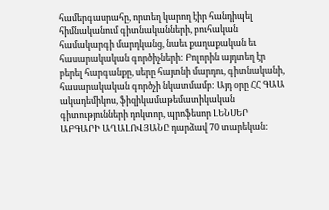համերգասրահը, որտեղ կարող էիր հանդիպել հիմնականում գիտնականների, բուհական համակարգի մարդկանց, նաեւ քաղաքական եւ հասարակական գործիչների: Բոլորին այդտեղ էր բերել հարգանքը, սերը հայտնի մարդու, գիտնականի, հասարակական գործչի նկատմամբ: Այդ օրը ՀՀ ԳԱԱ ակադեմիկոս, ֆիզիկամաթեմատիկական գիտությունների դոկտոր, պրոֆեսոր ԼԵՆՍԵՐ ԱԲԳԱՐԻ ԱՂԱԼՈՎՅԱՆԸ դարձավ 70 տարեկան: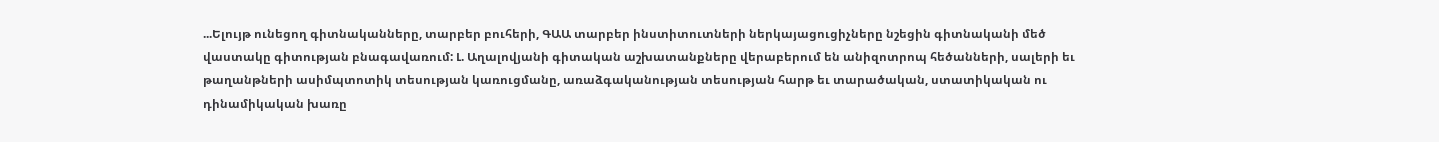...Ելույթ ունեցող գիտնականները, տարբեր բուհերի, ԳԱԱ տարբեր ինստիտուտների ներկայացուցիչները նշեցին գիտնականի մեծ վաստակը գիտության բնագավառում: Լ. Աղալովյանի գիտական աշխատանքները վերաբերում են անիզոտրոպ հեծանների, սալերի եւ թաղանթների ասիմպտոտիկ տեսության կառուցմանը, առաձգականության տեսության հարթ եւ տարածական, ստատիկական ու դինամիկական խառը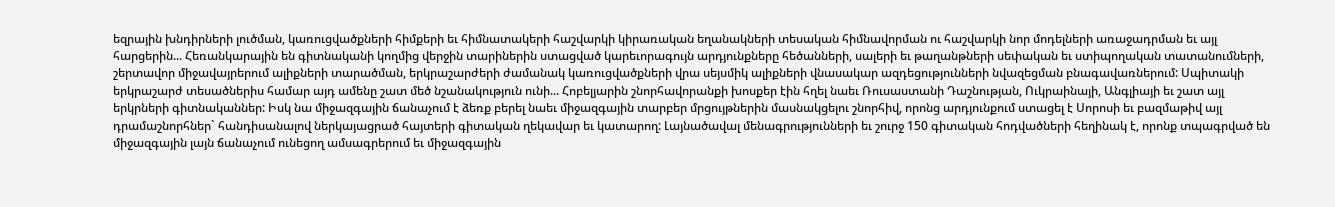եզրային խնդիրների լուծման, կառուցվածքների հիմքերի եւ հիմնատակերի հաշվարկի կիրառական եղանակների տեսական հիմնավորման ու հաշվարկի նոր մոդելների առաջադրման եւ այլ հարցերին... Հեռանկարային են գիտնականի կողմից վերջին տարիներին ստացված կարեւորագույն արդյունքները հեծանների, սալերի եւ թաղանթների սեփական եւ ստիպողական տատանումների, շերտավոր միջավայրերում ալիքների տարածման, երկրաշարժերի ժամանակ կառուցվածքների վրա սեյսմիկ ալիքների վնասակար ազդեցությունների նվազեցման բնագավառներում: Սպիտակի երկրաշարժ տեսածներիս համար այդ ամենը շատ մեծ նշանակություն ունի... Հոբելյարին շնորհավորանքի խոսքեր էին հղել նաեւ Ռուսաստանի Դաշնության, Ուկրաինայի, Անգլիայի եւ շատ այլ երկրների գիտնականներ: Իսկ նա միջազգային ճանաչում է ձեռք բերել նաեւ միջազգային տարբեր մրցույթներին մասնակցելու շնորհիվ, որոնց արդյունքում ստացել է Սորոսի եւ բազմաթիվ այլ դրամաշնորհներ` հանդիսանալով ներկայացրած հայտերի գիտական ղեկավար եւ կատարող: Լայնածավալ մենագրությունների եւ շուրջ 150 գիտական հոդվածների հեղինակ է, որոնք տպագրված են միջազգային լայն ճանաչում ունեցող ամսագրերում եւ միջազգային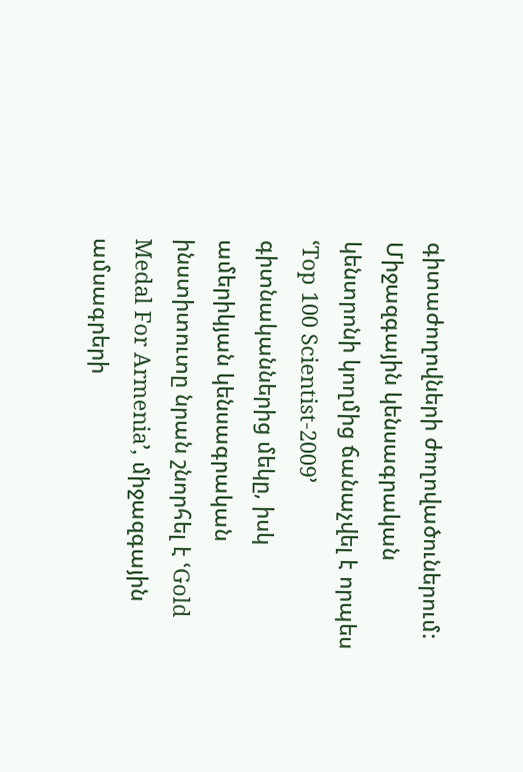գիտաժողովների ժողովածուներում: Միջազգային կենսագրական կենտրոնի կողմից ճանաչվել է որպես ՙTop 100 Scientist-2009՚ գիտնականներից մեկը, իսկ ամերիկյան կենսագրական ինստիտուտը նրան շնորհել է ՙGold Medal For Armenia՚, միջազգային ամսագրերի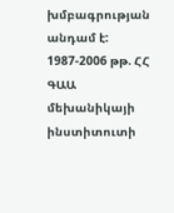խմբագրության անդամ է:
1987-2006 թթ. ՀՀ ԳԱԱ մեխանիկայի ինստիտուտի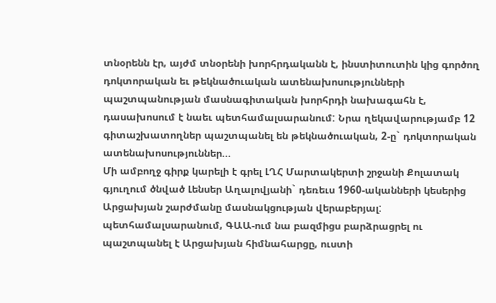տնօրենն էր, այժմ տնօրենի խորհրդականն է, ինստիտուտին կից գործող դոկտորական եւ թեկնածուական ատենախոսությունների պաշտպանության մասնագիտական խորհրդի նախագահն է, դասախոսում է նաեւ պետհամալսարանում: Նրա ղեկավարությամբ 12 գիտաշխատողներ պաշտպանել են թեկնածուական, 2-ը` դոկտորական ատենախոսություններ...
Մի ամբողջ գիրք կարելի է գրել ԼՂՀ Մարտակերտի շրջանի Քոլատակ գյուղում ծնված Լենսեր Աղալովյանի` դեռեւս 1960-ականների կեսերից Արցախյան շարժմանը մասնակցության վերաբերյալ: պետհամալսարանում, ԳԱԱ-ում նա բազմիցս բարձրացրել ու պաշտպանել է Արցախյան հիմնահարցը, ուստի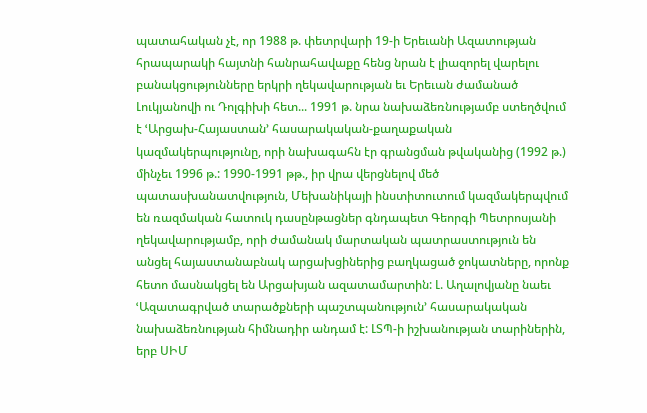պատահական չէ, որ 1988 թ. փետրվարի 19-ի Երեւանի Ազատության հրապարակի հայտնի հանրահավաքը հենց նրան է լիազորել վարելու բանակցությունները երկրի ղեկավարության եւ Երեւան ժամանած Լուկյանովի ու Դոլգիխի հետ... 1991 թ. նրա նախաձեռնությամբ ստեղծվում է ՙԱրցախ-Հայաստան՚ հասարակական-քաղաքական կազմակերպությունը, որի նախագահն էր գրանցման թվականից (1992 թ.) մինչեւ 1996 թ.: 1990-1991 թթ., իր վրա վերցնելով մեծ պատասխանատվություն, Մեխանիկայի ինստիտուտում կազմակերպվում են ռազմական հատուկ դասընթացներ գնդապետ Գեորգի Պետրոսյանի ղեկավարությամբ, որի ժամանակ մարտական պատրաստություն են անցել հայաստանաբնակ արցախցիներից բաղկացած ջոկատները, որոնք հետո մասնակցել են Արցախյան ազատամարտին: Լ. Աղալովյանը նաեւ ՙԱզատագրված տարածքների պաշտպանություն՚ հասարակական նախաձեռնության հիմնադիր անդամ է: ԼՏՊ-ի իշխանության տարիներին, երբ ՍԻՄ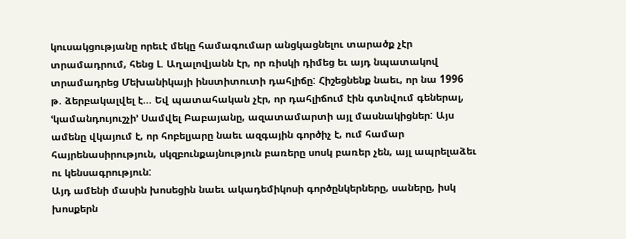կուսակցությանը որեւէ մեկը համագումար անցկացնելու տարածք չէր տրամադրում, հենց Լ. Աղալովյանն էր, որ ռիսկի դիմեց եւ այդ նպատակով տրամադրեց Մեխանիկայի ինստիտուտի դահլիճը: Հիշեցնենք նաեւ, որ նա 1996 թ. ձերբակալվել է... Եվ պատահական չէր, որ դահլիճում էին գտնվում գեներալ, ՙկամանդույուշչի՚ Սամվել Բաբայանը, ազատամարտի այլ մասնակիցներ: Այս ամենը վկայում է, որ հոբելյարը նաեւ ազգային գործիչ է, ում համար հայրենասիրություն, սկզբունքայնություն բառերը սոսկ բառեր չեն, այլ ապրելաձեւ ու կենսագրություն:
Այդ ամենի մասին խոսեցին նաեւ ակադեմիկոսի գործընկերները, սաները, իսկ խոսքերն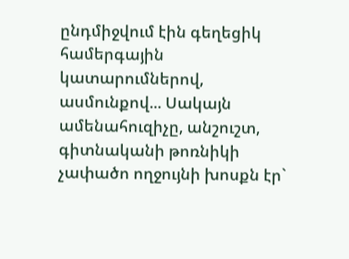ընդմիջվում էին գեղեցիկ համերգային կատարումներով, ասմունքով... Սակայն ամենահուզիչը, անշուշտ, գիտնականի թոռնիկի չափածո ողջույնի խոսքն էր`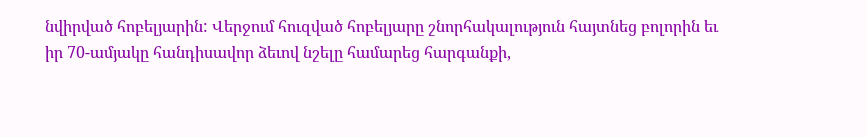նվիրված հոբելյարին: Վերջում հուզված հոբելյարը շնորհակալություն հայտնեց բոլորին եւ իր 70-ամյակը հանդիսավոր ձեւով նշելը համարեց հարգանքի,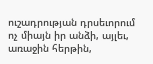ուշադրության դրսեւորում ոչ միայն իր անձի, այլեւ, առաջին հերթին,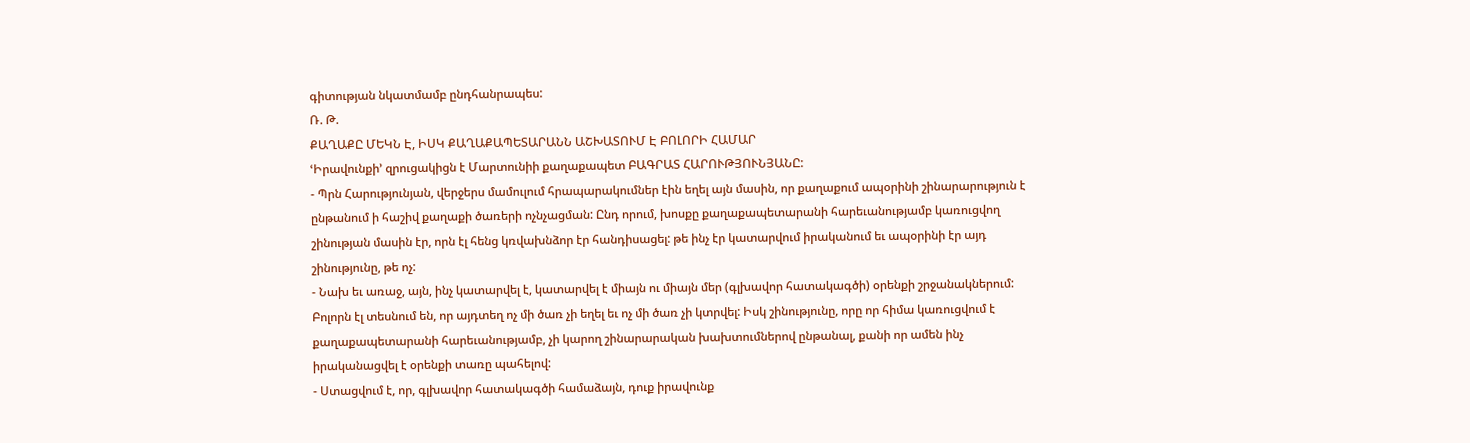գիտության նկատմամբ ընդհանրապես:
Ռ. Թ.
ՔԱՂԱՔԸ ՄԵԿՆ Է, ԻՍԿ ՔԱՂԱՔԱՊԵՏԱՐԱՆՆ ԱՇԽԱՏՈՒՄ Է ԲՈԼՈՐԻ ՀԱՄԱՐ
ՙԻրավունքի՚ զրուցակիցն է Մարտունիի քաղաքապետ ԲԱԳՐԱՏ ՀԱՐՈՒԹՅՈՒՆՅԱՆԸ:
- Պրն Հարությունյան, վերջերս մամուլում հրապարակումներ էին եղել այն մասին, որ քաղաքում ապօրինի շինարարություն է ընթանում ի հաշիվ քաղաքի ծառերի ոչնչացման: Ընդ որում, խոսքը քաղաքապետարանի հարեւանությամբ կառուցվող շինության մասին էր, որն էլ հենց կռվախնձոր էր հանդիսացել: թե ինչ էր կատարվում իրականում եւ ապօրինի էր այդ շինությունը, թե ոչ:
- Նախ եւ առաջ, այն, ինչ կատարվել է, կատարվել է միայն ու միայն մեր (գլխավոր հատակագծի) օրենքի շրջանակներում: Բոլորն էլ տեսնում են, որ այդտեղ ոչ մի ծառ չի եղել եւ ոչ մի ծառ չի կտրվել: Իսկ շինությունը, որը որ հիմա կառուցվում է քաղաքապետարանի հարեւանությամբ, չի կարող շինարարական խախտումներով ընթանալ, քանի որ ամեն ինչ իրականացվել է օրենքի տառը պահելով:
- Ստացվում է, որ, գլխավոր հատակագծի համաձայն, դուք իրավունք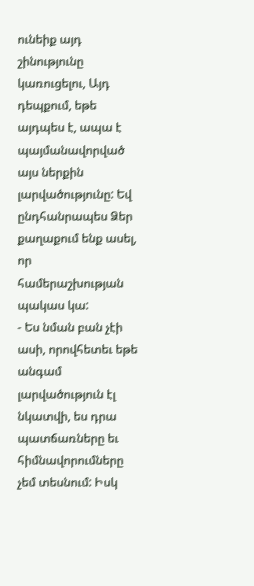ունեիք այդ շինությունը կառուցելու, Այդ դեպքում, եթե այդպես է, ապա է պայմանավորված այս ներքին լարվածությունը: Եվ ընդհանրապես Ձեր քաղաքում ենք ասել, որ համերաշխության պակաս կա:
- Ես նման բան չէի ասի, որովհետեւ եթե անգամ լարվածություն էլ նկատվի, ես դրա պատճառները եւ հիմնավորումները չեմ տեսնում: Իսկ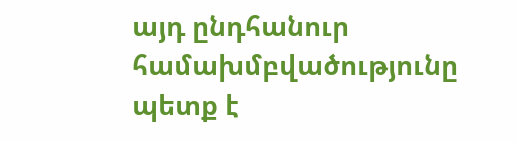այդ ընդհանուր համախմբվածությունը պետք է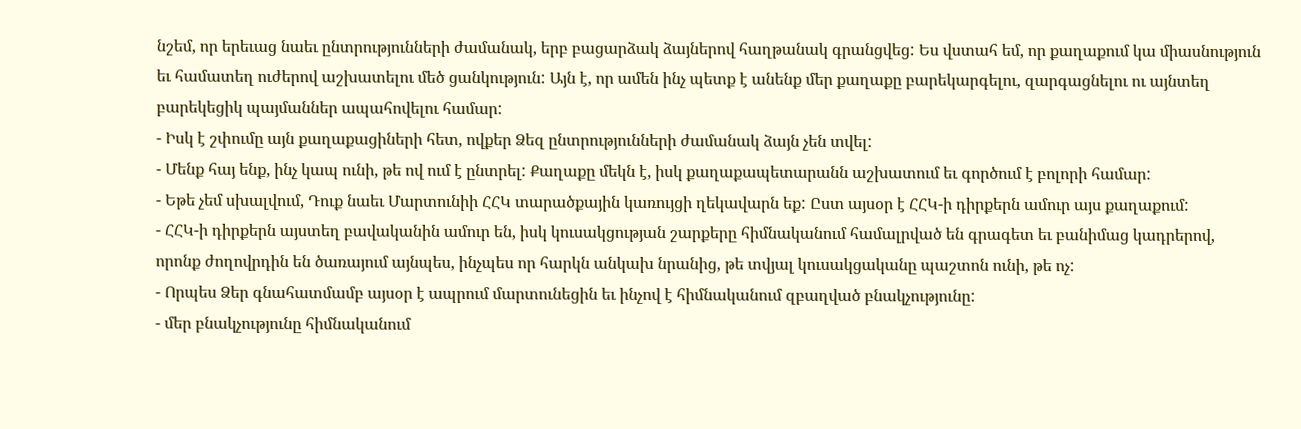նշեմ, որ երեւաց նաեւ ընտրությունների ժամանակ, երբ բացարձակ ձայներով հաղթանակ գրանցվեց: Ես վստահ եմ, որ քաղաքում կա միասնություն եւ համատեղ ուժերով աշխատելու մեծ ցանկություն: Այն է, որ ամեն ինչ պետք է անենք մեր քաղաքը բարեկարգելու, զարգացնելու ու այնտեղ բարեկեցիկ պայմաններ ապահովելու համար:
- Իսկ է շփումը այն քաղաքացիների հետ, ովքեր Ձեզ ընտրությունների ժամանակ ձայն չեն տվել:
- Մենք հայ ենք, ինչ կապ ունի, թե ով ում է ընտրել: Քաղաքը մեկն է, իսկ քաղաքապետարանն աշխատում եւ գործում է բոլորի համար:
- Եթե չեմ սխալվում, Դուք նաեւ Մարտունիի ՀՀԿ տարածքային կառույցի ղեկավարն եք: Ըստ այսօր է ՀՀԿ-ի դիրքերն ամուր այս քաղաքում:
- ՀՀԿ-ի դիրքերն այստեղ բավականին ամուր են, իսկ կուսակցության շարքերը հիմնականում համալրված են գրագետ եւ բանիմաց կադրերով, որոնք ժողովրդին են ծառայում այնպես, ինչպես որ հարկն անկախ նրանից, թե տվյալ կուսակցականը պաշտոն ունի, թե ոչ:
- Որպես Ձեր գնահատմամբ այսօր է ապրում մարտունեցին եւ ինչով է հիմնականում զբաղված բնակչությունը:
- մեր բնակչությունը հիմնականում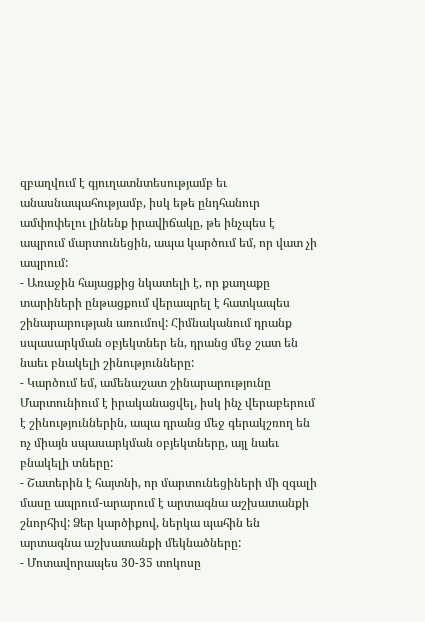զբաղվում է գյուղատնտեսությամբ եւ անասնապահությամբ, իսկ եթե ընդհանուր ամփոփելու լինենք իրավիճակը, թե ինչպես է ապրում մարտունեցին, ապա կարծում եմ, որ վատ չի ապրում:
- Առաջին հայացքից նկատելի է, որ քաղաքը տարիների ընթացքում վերապրել է հատկապես շինարարության առումով: Հիմնականում դրանք սպասարկման օբյեկտներ են, դրանց մեջ շատ են նաեւ բնակելի շինությունները:
- Կարծում եմ, ամենաշատ շինարարությունը Մարտունիում է իրականացվել, իսկ ինչ վերաբերում է շինություններին, ապա դրանց մեջ գերակշռող են ոչ միայն սպասարկման օբյեկտները, այլ նաեւ բնակելի տները:
- Շատերին է հայտնի, որ մարտունեցիների մի զգալի մասը ապրում-արարում է արտագնա աշխատանքի շնորհիվ: Ձեր կարծիքով, ներկա պահին են արտագնա աշխատանքի մեկնածները:
- Մոտավորապես 30-35 տոկոսը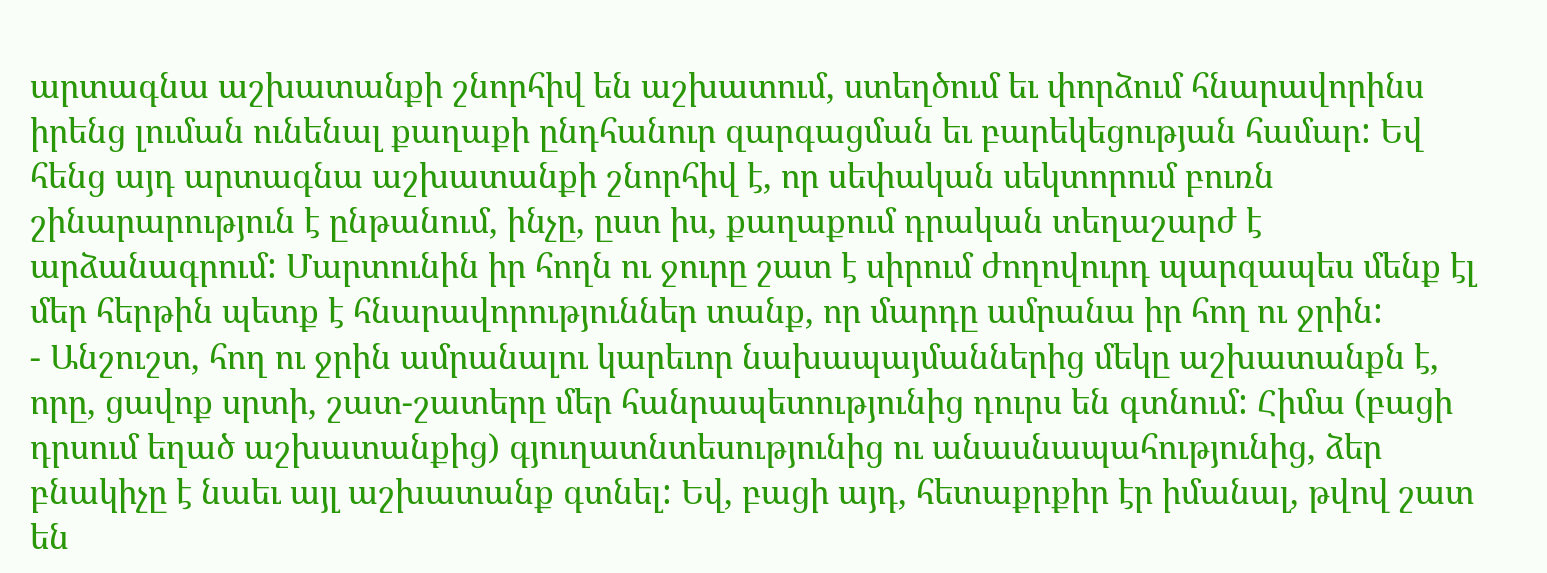արտագնա աշխատանքի շնորհիվ են աշխատում, ստեղծում եւ փորձում հնարավորինս իրենց լուման ունենալ քաղաքի ընդհանուր զարգացման եւ բարեկեցության համար: Եվ հենց այդ արտագնա աշխատանքի շնորհիվ է, որ սեփական սեկտորում բուռն շինարարություն է ընթանում, ինչը, ըստ իս, քաղաքում դրական տեղաշարժ է արձանագրում: Մարտունին իր հողն ու ջուրը շատ է սիրում ժողովուրդ պարզապես մենք էլ մեր հերթին պետք է հնարավորություններ տանք, որ մարդը ամրանա իր հող ու ջրին:
- Անշուշտ, հող ու ջրին ամրանալու կարեւոր նախապայմաններից մեկը աշխատանքն է, որը, ցավոք սրտի, շատ-շատերը մեր հանրապետությունից դուրս են գտնում: Հիմա (բացի դրսում եղած աշխատանքից) գյուղատնտեսությունից ու անասնապահությունից, ձեր բնակիչը է նաեւ այլ աշխատանք գտնել: Եվ, բացի այդ, հետաքրքիր էր իմանալ, թվով շատ են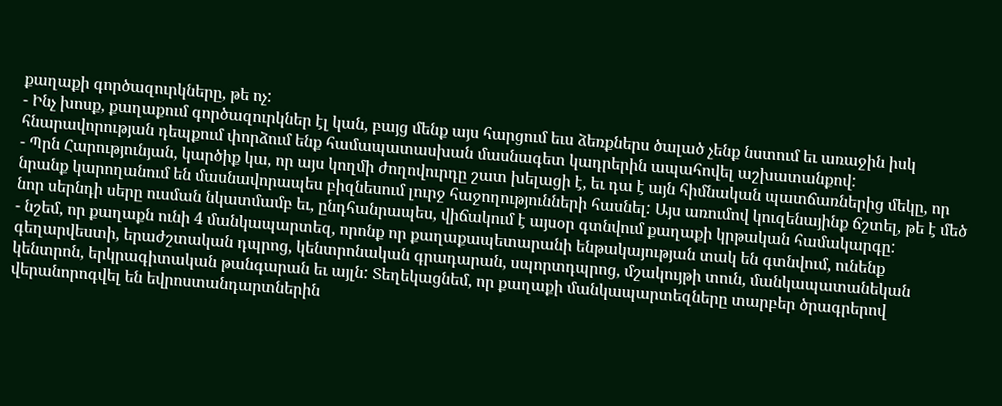քաղաքի գործազուրկները, թե ոչ:
- Ինչ խոսք, քաղաքում գործազուրկներ էլ կան, բայց մենք այս հարցում եւս ձեռքներս ծալած չենք նստում եւ առաջին իսկ հնարավորության դեպքում փորձում ենք համապատասխան մասնագետ կադրերին ապահովել աշխատանքով:
- Պրն Հարությունյան, կարծիք կա, որ այս կողմի ժողովուրդը շատ խելացի է, եւ դա է այն հիմնական պատճառներից մեկը, որ նրանք կարողանում են մասնավորապես բիզնեսում լուրջ հաջողությունների հասնել: Այս առումով կուզենայինք ճշտել, թե է մեծ նոր սերնդի սերը ուսման նկատմամբ եւ, ընդհանրապես, վիճակում է այսօր գտնվում քաղաքի կրթական համակարգը:
- նշեմ, որ քաղաքն ունի 4 մանկապարտեզ, որոնք որ քաղաքապետարանի ենթակայության տակ են գտնվում, ունենք գեղարվեստի, երաժշտական դպրոց, կենտրոնական գրադարան, սպորտդպրոց, մշակույթի տուն, մանկապատանեկան կենտրոն, երկրագիտական թանգարան եւ այլն: Տեղեկացնեմ, որ քաղաքի մանկապարտեզները տարբեր ծրագրերով վերանորոգվել են եվրոստանդարտներին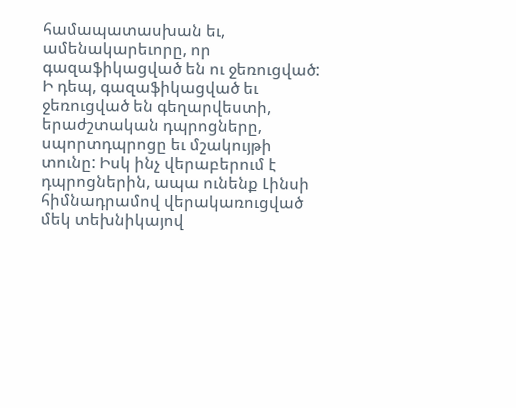համապատասխան եւ, ամենակարեւորը, որ գազաֆիկացված են ու ջեռուցված: Ի դեպ, գազաֆիկացված եւ ջեռուցված են գեղարվեստի, երաժշտական դպրոցները, սպորտդպրոցը եւ մշակույթի տունը: Իսկ ինչ վերաբերում է դպրոցներին, ապա ունենք Լինսի հիմնադրամով վերակառուցված մեկ տեխնիկայով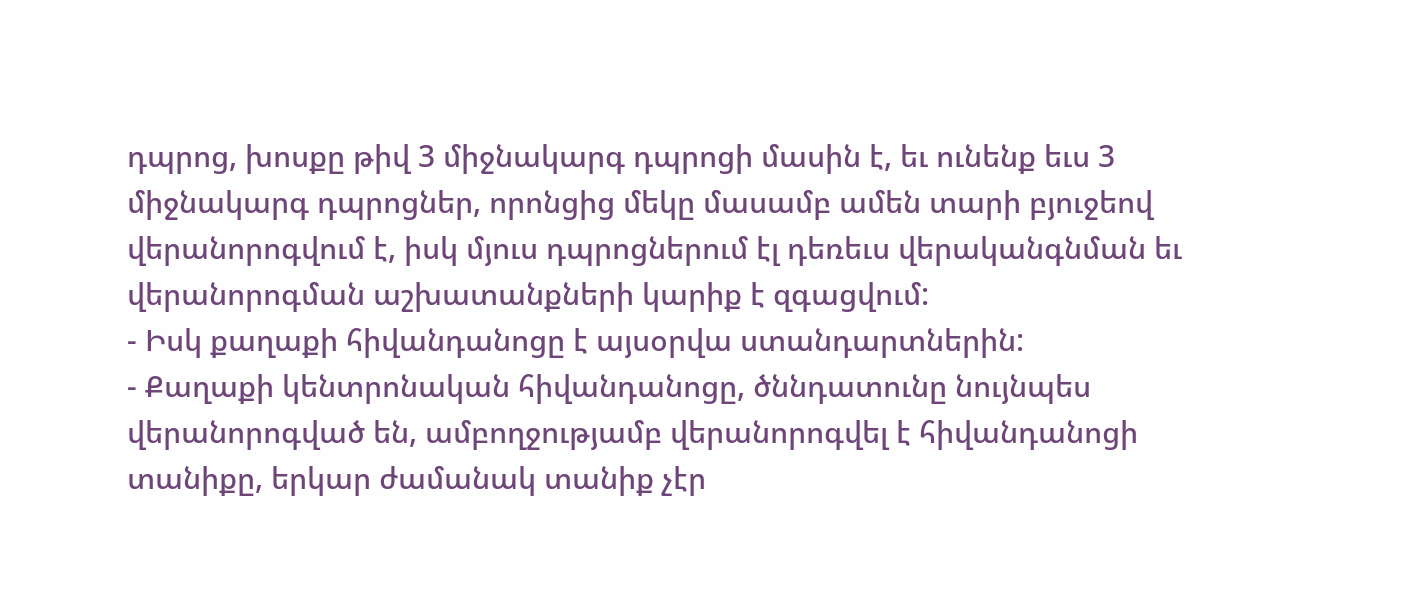դպրոց, խոսքը թիվ 3 միջնակարգ դպրոցի մասին է, եւ ունենք եւս 3 միջնակարգ դպրոցներ, որոնցից մեկը մասամբ ամեն տարի բյուջեով վերանորոգվում է, իսկ մյուս դպրոցներում էլ դեռեւս վերականգնման եւ վերանորոգման աշխատանքների կարիք է զգացվում:
- Իսկ քաղաքի հիվանդանոցը է այսօրվա ստանդարտներին:
- Քաղաքի կենտրոնական հիվանդանոցը, ծննդատունը նույնպես վերանորոգված են, ամբողջությամբ վերանորոգվել է հիվանդանոցի տանիքը, երկար ժամանակ տանիք չէր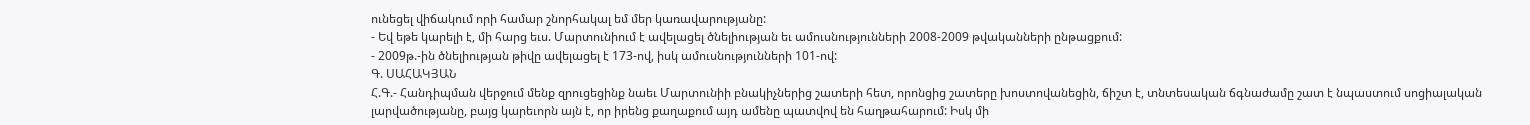ունեցել վիճակում որի համար շնորհակալ եմ մեր կառավարությանը:
- Եվ եթե կարելի է, մի հարց եւս. Մարտունիում է ավելացել ծնելիության եւ ամուսնությունների 2008-2009 թվականների ընթացքում:
- 2009թ.-ին ծնելիության թիվը ավելացել է 173-ով, իսկ ամուսնությունների 101-ով:
Գ. ՍԱՀԱԿՅԱՆ
Հ.Գ.- Հանդիպման վերջում մենք զրուցեցինք նաեւ Մարտունիի բնակիչներից շատերի հետ, որոնցից շատերը խոստովանեցին, ճիշտ է, տնտեսական ճգնաժամը շատ է նպաստում սոցիալական լարվածությանը, բայց կարեւորն այն է, որ իրենց քաղաքում այդ ամենը պատվով են հաղթահարում: Իսկ մի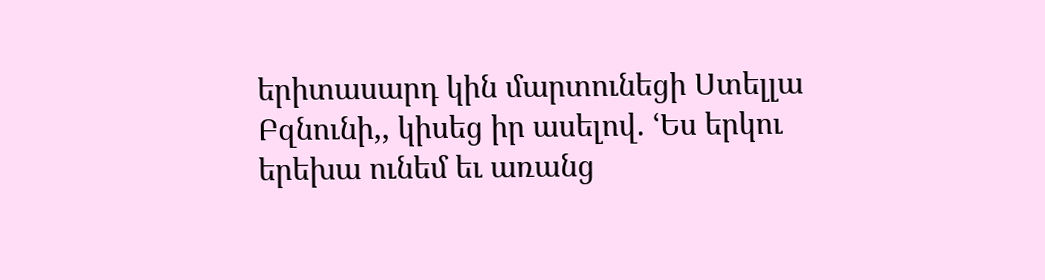երիտասարդ կին մարտունեցի Ստելլա Բզնունի,, կիսեց իր ասելով. ՙԵս երկու երեխա ունեմ եւ առանց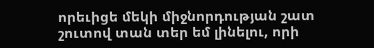որեւիցե մեկի միջնորդության շատ շուտով տան տեր եմ լինելու, որի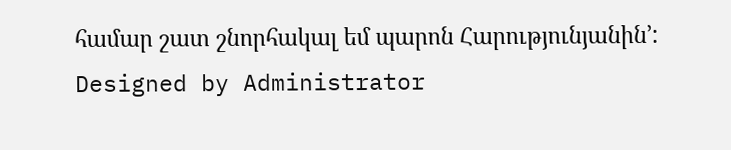համար շատ շնորհակալ եմ պարոն Հարությունյանին՚:
Designed by Administrator